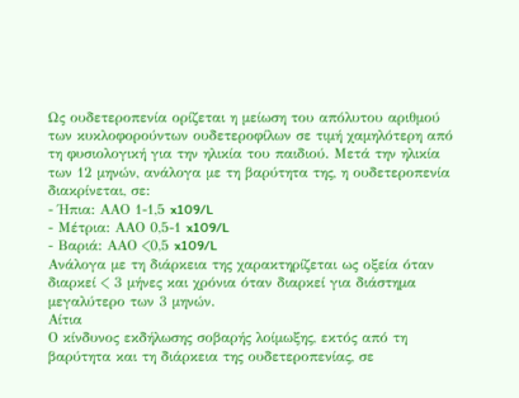Ως ουδετεροπενία ορίζεται η μείωση του απόλυτου αριθμού των κυκλοφορούντων ουδετεροφίλων σε τιμή χαμηλότερη από τη φυσιολογική για την ηλικία του παιδιού. Μετά την ηλικία των 12 μηνών, ανάλογα με τη βαρύτητα της, η ουδετεροπενία διακρίνεται, σε:
- Ήπια: ΑΑΟ 1-1,5 x109/L
- Μέτρια: ΑΑΟ 0,5-1 x109/L
- Βαριά: ΑΑΟ <0,5 x109/L
Ανάλογα με τη διάρκεια της χαρακτηρίζεται ως οξεία όταν διαρκεί < 3 μήνες και χρόνια όταν διαρκεί για διάστημα μεγαλύτερο των 3 μηνών.
Αίτια
Ο κίνδυνος εκδήλωσης σοβαρής λοίμωξης, εκτός από τη βαρύτητα και τη διάρκεια της ουδετεροπενίας, σε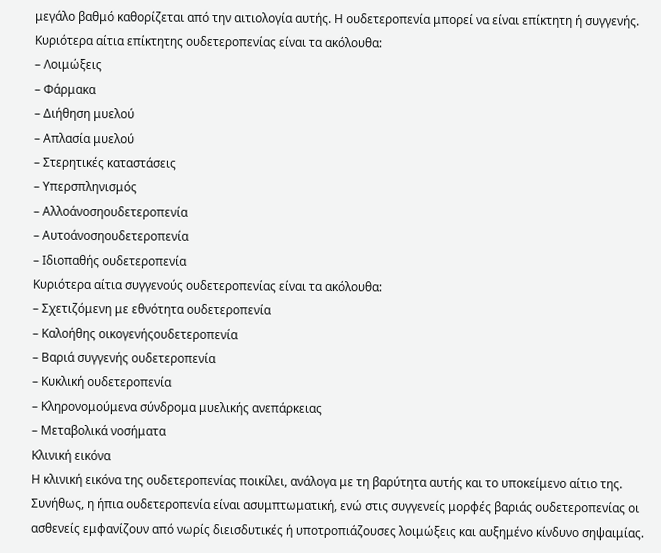μεγάλο βαθμό καθορίζεται από την αιτιολογία αυτής. Η ουδετεροπενία μπορεί να είναι επίκτητη ή συγγενής.
Κυριότερα αίτια επίκτητης ουδετεροπενίας είναι τα ακόλουθα:
– Λοιμώξεις
– Φάρμακα
– Διήθηση μυελού
– Απλασία μυελού
– Στερητικές καταστάσεις
– Υπερσπληνισμός
– Αλλοάνοσηουδετεροπενία
– Αυτοάνοσηουδετεροπενία
– Ιδιοπαθής ουδετεροπενία
Κυριότερα αίτια συγγενούς ουδετεροπενίας είναι τα ακόλουθα:
– Σχετιζόμενη με εθνότητα ουδετεροπενία
– Καλοήθης οικογενήςουδετεροπενία
– Βαριά συγγενής ουδετεροπενία
– Κυκλική ουδετεροπενία
– Κληρονομούμενα σύνδρομα μυελικής ανεπάρκειας
– Μεταβολικά νοσήματα
Κλινική εικόνα
Η κλινική εικόνα της ουδετεροπενίας ποικίλει, ανάλογα με τη βαρύτητα αυτής και το υποκείμενο αίτιο της. Συνήθως, η ήπια ουδετεροπενία είναι ασυμπτωματική, ενώ στις συγγενείς μορφές βαριάς ουδετεροπενίας οι ασθενείς εμφανίζουν από νωρίς διεισδυτικές ή υποτροπιάζουσες λοιμώξεις και αυξημένο κίνδυνο σηψαιμίας.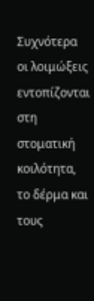Συχνότερα οι λοιμώξεις εντοπίζονται στη στοματική κοιλότητα, το δέρμα και τους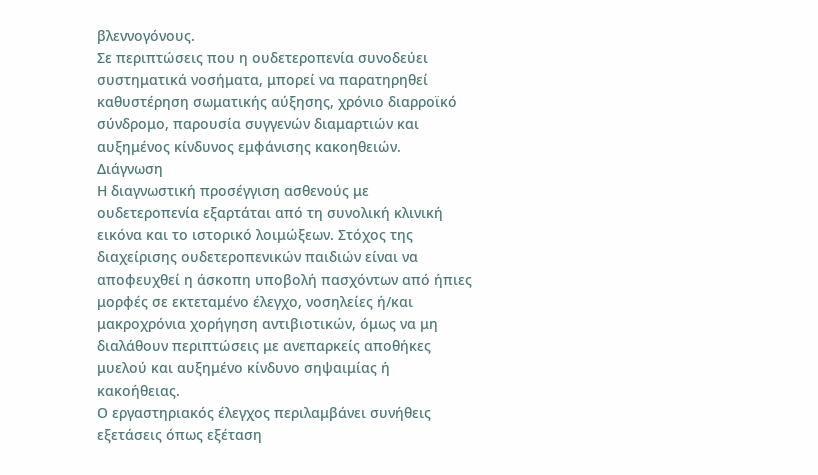βλεννογόνους.
Σε περιπτώσεις που η ουδετεροπενία συνοδεύει συστηματικά νοσήματα, μπορεί να παρατηρηθεί καθυστέρηση σωματικής αύξησης, χρόνιο διαρροϊκό σύνδρομο, παρουσία συγγενών διαμαρτιών και αυξημένος κίνδυνος εμφάνισης κακοηθειών.
Διάγνωση
Η διαγνωστική προσέγγιση ασθενούς με ουδετεροπενία εξαρτάται από τη συνολική κλινική εικόνα και το ιστορικό λοιμώξεων. Στόχος της διαχείρισης ουδετεροπενικών παιδιών είναι να αποφευχθεί η άσκοπη υποβολή πασχόντων από ήπιες μορφές σε εκτεταμένο έλεγχο, νοσηλείες ή/και μακροχρόνια χορήγηση αντιβιοτικών, όμως να μη διαλάθουν περιπτώσεις με ανεπαρκείς αποθήκες μυελού και αυξημένο κίνδυνο σηψαιμίας ή κακοήθειας.
Ο εργαστηριακός έλεγχος περιλαμβάνει συνήθεις εξετάσεις όπως εξέταση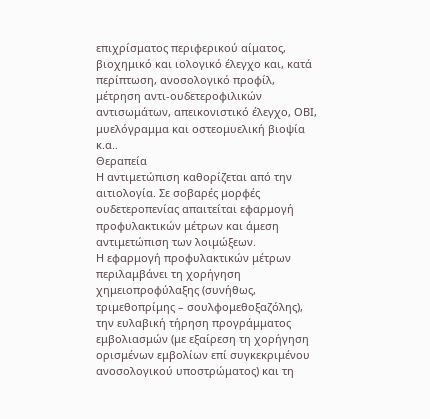επιχρίσματος περιφερικού αίματος, βιοχημικό και ιολογικό έλεγχο και, κατά περίπτωση, ανοσολογικό προφίλ, μέτρηση αντι-ουδετεροφιλικών αντισωμάτων, απεικονιστικό έλεγχο, ΟΒΙ, μυελόγραμμα και οστεομυελική βιοψία κ.α..
Θεραπεία
Η αντιμετώπιση καθορίζεται από την αιτιολογία. Σε σοβαρές μορφές ουδετεροπενίας απαιτείται εφαρμογή προφυλακτικών μέτρων και άμεση αντιμετώπιση των λοιμώξεων.
Η εφαρμογή προφυλακτικών μέτρων περιλαμβάνει τη χορήγηση χημειοπροφύλαξης (συνήθως, τριμεθοπρίμης – σουλφομεθοξαζόλης), την ευλαβική τήρηση προγράμματος εμβολιασμών (με εξαίρεση τη χορήγηση ορισμένων εμβολίων επί συγκεκριμένου ανοσολογικού υποστρώματος) και τη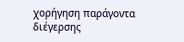χορήγηση παράγοντα διέγερσης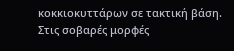κοκκιοκυττάρων σε τακτική βάση.
Στις σοβαρές μορφές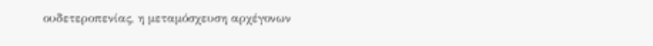ουδετεροπενίας, η μεταμόσχευση αρχέγονων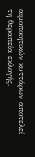αιμοποιητικών κυττάρων αποτελεί τη θεραπεία εκλογής.